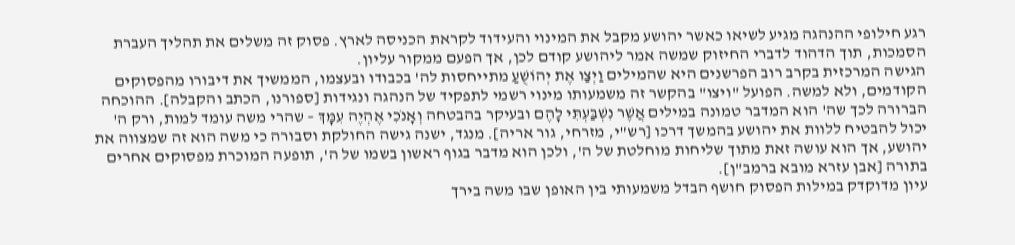רגע חילופי ההנהגה מגיע לשיאו כאשר יהושע מקבל את המינוי והעידוד לקראת הכניסה לארץ. פסוק זה משלים את תהליך העברת הסמכות, תוך הדהוד לדברי החיזוק שמשה אמר ליהושע קודם לכן, אך הפעם ממקור עליון.
הגישה המרכזית בקרב רוב הפרשנים היא שהמילים וַיְצַו אֶת יְהוֹשֻׁעַ מתייחסות לה' בכבודו ובעצמו, הממשיך את דיבורו מהפסוקים הקודמים, ולא למשה. הפועל "ויצו" בהקשר זה משמעותו מינוי רשמי לתפקיד של הנהגה ונגידות [ספורנו, הכתב והקבלה]. ההוכחה הברורה לכך שה' הוא המדבר טמונה במילים אֲשֶׁר נִשְׁבַּעְתִּי לָהֶם ובעיקר בהבטחה וְאָנֹכִי אֶהְיֶה עִמָּךְ – שהרי משה עומד למות, ורק ה' יכול להבטיח ללוות את יהושע בהמשך דרכו [רש"י, מזרחי, גור אריה]. מנגד, ישנה גישה החולקת וסבורה כי משה הוא זה שמצווה את יהושע, אך הוא עושה זאת מתוך שליחות מוחלטת של ה', ולכן הוא מדבר בגוף ראשון בשמו של ה', תופעה המוכרת מפסוקים אחרים בתורה [אבן עזרא מובא ברמב"ן].
עיון מדוקדק במילות הפסוק חושף הבדל משמעותי בין האופן שבו משה בירך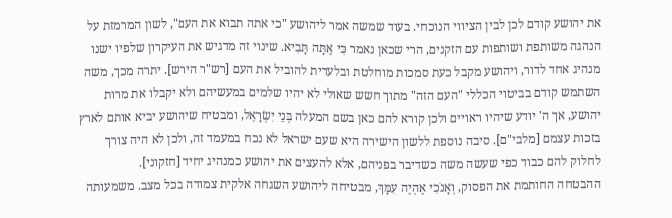את יהושע קודם לכן לבין הציווי הנוכחי. בעוד שמשה אמר ליהושע "כי אתה תבוא את העם", לשון המרמזת על הנהגה משותפת ושותפות עם הזקנים, הרי שכאן נאמר כִּי אַתָּה תָּבִיא. שינוי זה מדגיש את העיקרון שלפיו ישנו מנהיג אחד לדור, ויהושע מקבל כעת סמכות מוחלטת ובלעדית להוביל את העם [רש"ר הירש]. יתרה מכך, משה השתמש קודם בביטוי הכללי "העם הזה" מתוך חשש שאולי לא יהיו שלמים במעשיהם ולא יקבלו את מרות יהושע, אך ה' יודע שיהיו ראויים ולכן קורא להם כאן בשם המעלה בְּנֵי יִשְׂרָאֵל, ומבטיח שיהושע יביא אותם לארץ בזכות עצמם [מלבי"ם]. סיבה נוספת ללשון הישירה היא שעם ישראל לא נכח במעמד זה, ולכן לא היה צורך לחלוק להם כבוד כפי שעשה משה כשדיבר בפניהם, אלא להעצים את יהושע כמנהיג יחיד [חזקוני].
ההבטחה החותמת את הפסוק, וְאָנֹכִי אֶהְיֶה עִמָּךְ, מבטיחה ליהושע השגחה אלקית צמודה בכל מצב. משמעותה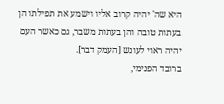היא שה' יהיה קרוב אליו וישמע את תפילתו הן בעתות טובה והן בעתות משבר, גם כאשר העם יהיה ראוי לעונש [העמק דבר].
ברובד הפנימי,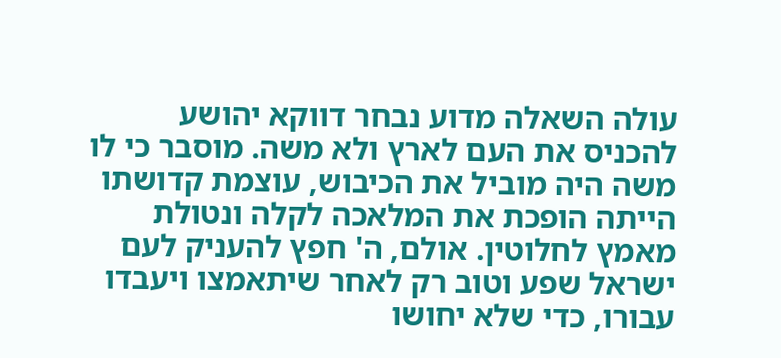עולה השאלה מדוע נבחר דווקא יהושע להכניס את העם לארץ ולא משה. מוסבר כי לו משה היה מוביל את הכיבוש, עוצמת קדושתו הייתה הופכת את המלאכה לקלה ונטולת מאמץ לחלוטין. אולם, ה' חפץ להעניק לעם ישראל שפע וטוב רק לאחר שיתאמצו ויעבדו עבורו, כדי שלא יחושו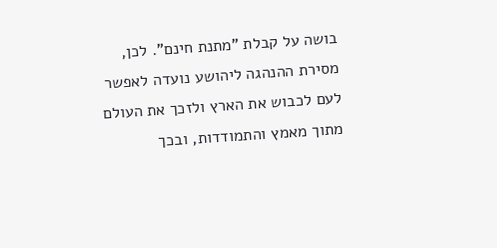בושה על קבלת "מתנת חינם". לכן, מסירת ההנהגה ליהושע נועדה לאפשר לעם לכבוש את הארץ ולזכך את העולם מתוך מאמץ והתמודדות, ובכך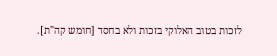לזכות בטוב האלוקי בזכות ולא בחסד [חומש קה"ת].